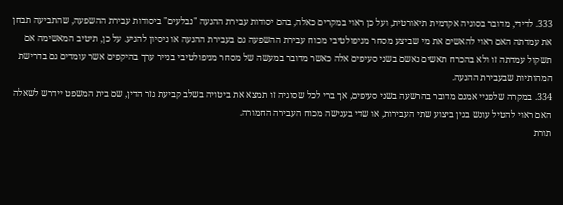333. לדידי, מדובר בסוגיה אקדמית תיאורטית, ועל כן ראוי במקרים כאלה, בהם יסודות עבירת ההנעה "נבלעים" ביסודות עבירת ההשפעה, שהתביעה תבחן את עמדתה האם ראוי להאשים את מי שביצע מסחר מניפולטיבי מכוח עבירת ההשפעה גם בעבירת ההנעה או ניסיון להניע. על כן, תיטיב המאשימה אם תשקול עמדתה זו ולא בהכרח תאשים נאשם בשני סעיפים אלה כאשר מדובר במעשה של מסחר מניפולטיבי בנייר ערך בהיקפים אשר עומדים גם בדרישת המהותיות שבעבירת ההנעה.
334. במקרה שלפניי אמנם מדובר בהרשעה בשני סעיפים, אך ברי לכל שסוגיה זו תמצא את ביטויה בשלב קביעת גזר הדין, שם בית המשפט יידרש לשאלה האם ראוי להטיל עונש בגין ביצוע שתי העבירות, או שדי בענישה מכוח העבירה החמורה.
תורת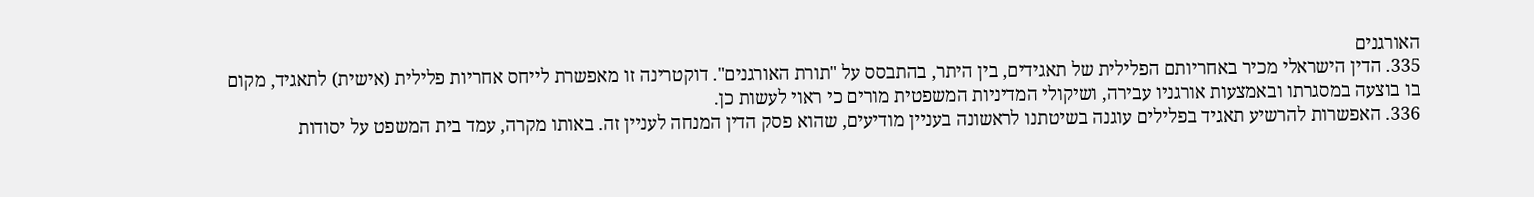האורגנים
335. הדין הישראלי מכיר באחריותם הפלילית של תאגידים, בין היתר, בהתבסס על "תורת האורגנים". דוקטרינה זו מאפשרת לייחס אחריות פלילית (אישית) לתאגיד, מקום בו בוצעה במסגרתו ובאמצעות אורגניו עבירה, ושיקולי המדיניות המשפטית מורים כי ראוי לעשות כן.
336. האפשרות להרשיע תאגיד בפלילים עוגנה בשיטתנו לראשונה בעניין מודיעים, שהוא פסק הדין המנחה לעניין זה. באותו מקרה, עמד בית המשפט על יסודות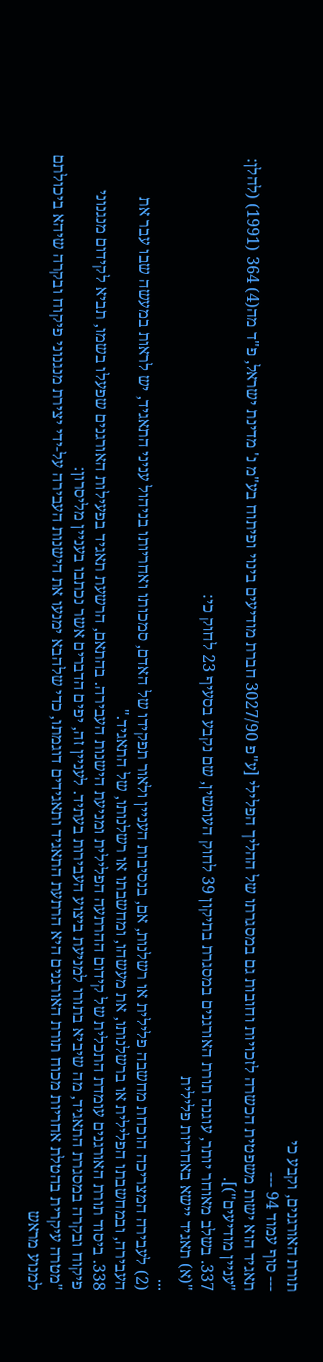תורת האורגנים, וקבע כי
--- סוף עמוד 94 ---
תאגיד הוא ישות משפטית הכשרה לזכויות וחובות גם במסגרתו של ההליך הפלילי [ע"פ 3027/90 חברת מודיעים בינוי ופיתוח בע"מ נ' מדינת ישראל, פ"ד מה(4) 364 (1991) (להלן: "עניין מודיעים")].
337. בשלב מאוחר יותר, עוגנה תורת האורגנים במסגרת בתיקון 39 לחוק העונשין, שם נקבע בסעיף 23 לחוק כי:
"(א) תאגיד יישא באחריות פלילית
...
(2) לעבירה המצריכה הוכחת מחשבה פלילית או רשלנות, אם, בנסיבות העניין ולאור תפקידו של האדם, סמכותו ואחריותו בניהול עניני התאגיד, יש לראות במעשה שבו עבר את העבירה, ובמחשבתו הפלילית או ברשלנותו, את מעשהו, ומחשבתו או רשלנותו, של התאגיד."
338. ביסוד תורת האורגנים עומדת התכלית של קידום ההרתעה הפלילית ומניעת הישנות העבירה. בהתאם, הרשעת תאגיד בפעילות האורגנים שפעלו בשמו, תביא לקידום מנגנוני פיקוח ובקרה במסגרת התאגיד, מה שיביא בתורו למניעת ביצוע העבירות בעתיד. לעניין זה, יפים הדברים אשר נכתבו בעניין מליסרון:
"מטרה עיקרית בהטלת אחריות מכוח תורת האורגנים היא הרתעת התאגיד ותאגידים דוגמתו, כדי שלהבא ימנעו את הישנות העבירה על-ידי יצירת מנגנוני פיקוח ובקרה שיהא ביכולתם למנוע מראש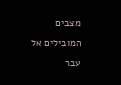מצבים המובילים אל עבר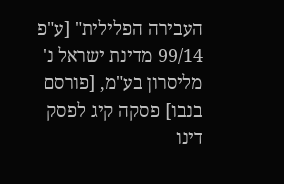העבירה הפלילית" [ע"פ 99/14 מדינת ישראל נ' מליסרון בע"מ, [פורסם בנבו] פסקה קיג לפסק דינו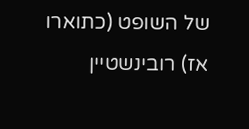של השופט (כתוארו אז) רובינשטיין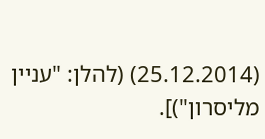(25.12.2014) (להלן: "עניין מליסרון")].